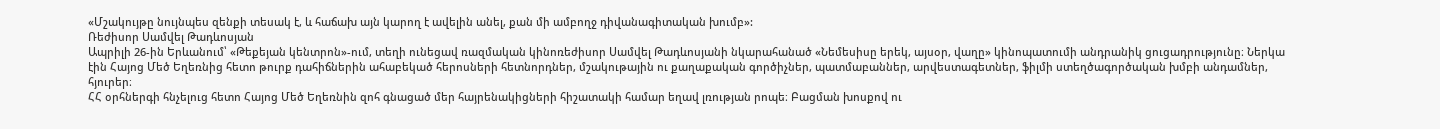«Մշակույթը նույնպես զենքի տեսակ է, և հաճախ այն կարող է ավելին անել, քան մի ամբողջ դիվանագիտական խումբ»:
Ռեժիսոր Սամվել Թադևոսյան
Ապրիլի 26-ին Երևանում՝ «Թեքեյան կենտրոն»-ում, տեղի ունեցավ ռազմական կինոռեժիսոր Սամվել Թադևոսյանի նկարահանած «Նեմեսիսը երեկ, այսօր, վաղը» կինոպատումի անդրանիկ ցուցադրությունը։ Ներկա էին Հայոց Մեծ Եղեռնից հետո թուրք դահիճներին ահաբեկած հերոսների հետնորդներ, մշակութային ու քաղաքական գործիչներ, պատմաբաններ, արվեստագետներ, ֆիլմի ստեղծագործական խմբի անդամներ, հյուրեր։
ՀՀ օրհներգի հնչելուց հետո Հայոց Մեծ Եղեռնին զոհ գնացած մեր հայրենակիցների հիշատակի համար եղավ լռության րոպե։ Բացման խոսքով ու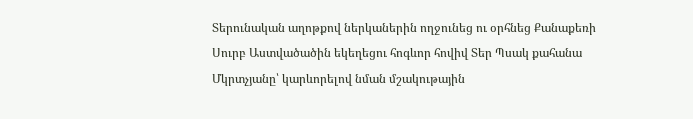Տերունական աղոթքով ներկաներին ողջունեց ու օրհնեց Քանաքեռի Սուրբ Աստվածածին եկեղեցու հոգևոր հովիվ Տեր Պսակ քահանա Մկրտչյանը՝ կարևորելով նման մշակութային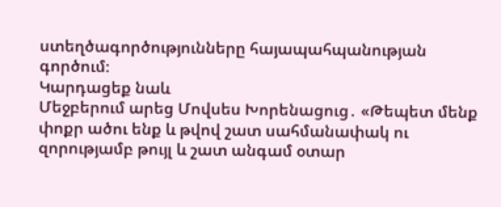ստեղծագործությունները հայապահպանության գործում։
Կարդացեք նաև
Մեջբերում արեց Մովսես Խորենացուց․ «Թեպետ մենք փոքր ածու ենք և թվով շատ սահմանափակ ու զորությամբ թույլ և շատ անգամ օտար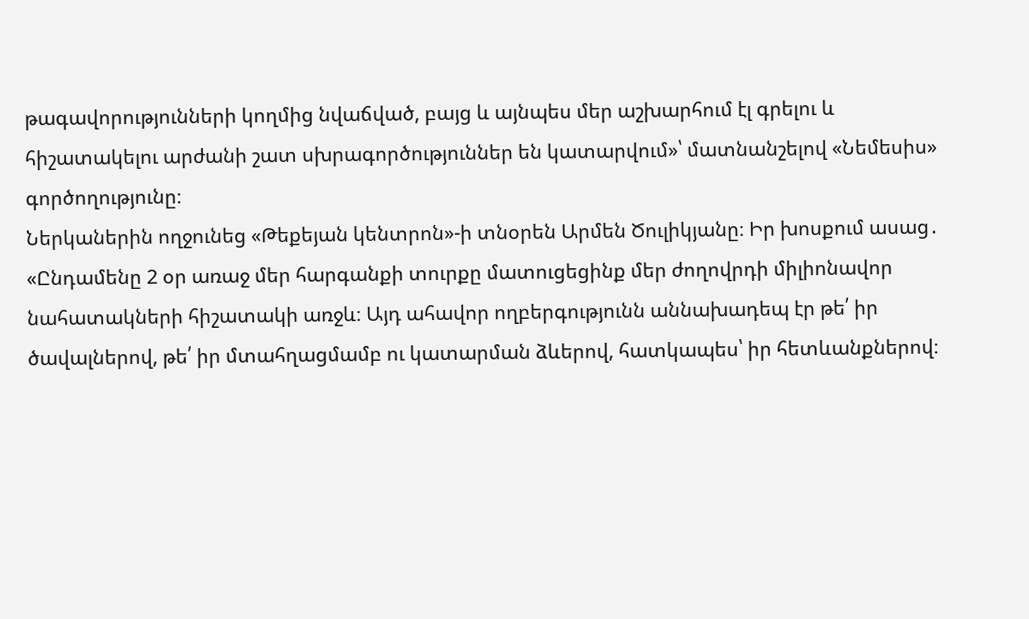թագավորությունների կողմից նվաճված, բայց և այնպես մեր աշխարհում էլ գրելու և հիշատակելու արժանի շատ սխրագործություններ են կատարվում»՝ մատնանշելով «Նեմեսիս» գործողությունը։
Ներկաներին ողջունեց «Թեքեյան կենտրոն»-ի տնօրեն Արմեն Ծուլիկյանը։ Իր խոսքում ասաց․ «Ընդամենը 2 օր առաջ մեր հարգանքի տուրքը մատուցեցինք մեր ժողովրդի միլիոնավոր նահատակների հիշատակի առջև։ Այդ ահավոր ողբերգությունն աննախադեպ էր թե՛ իր ծավալներով, թե՛ իր մտահղացմամբ ու կատարման ձևերով, հատկապես՝ իր հետևանքներով։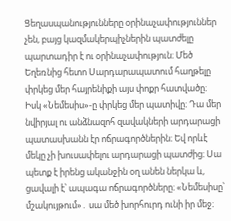Ցեղասպանությունները օրինաչափություններ չեն, բայց կազմակերպիչներին պատժելը պարտադիր է ու օրինաչափություն։ Մեծ Եղեռնից հետո Սարդարապատում հաղթելը փրկեց մեր հայրենիքի այս փոքր հատվածը։
Իսկ «Նեմեսիս»-ը փրկեց մեր պատիվը։ Դա մեր նվիրյալ ու անձնազոհ զավակների արդարացի պատասխանն էր ոճրագործներին։ Եվ որևէ մեկը չի խուսափելու արդարացի պատժից։ Սա պետք է իրենց ականջին օղ անեն ներկա և, ցավալի է՝ ապագա ոճրագործները։ «Նեմեսիսը՝ մշակույթում»․ սա մեծ խորհուրդ ունի իր մեջ։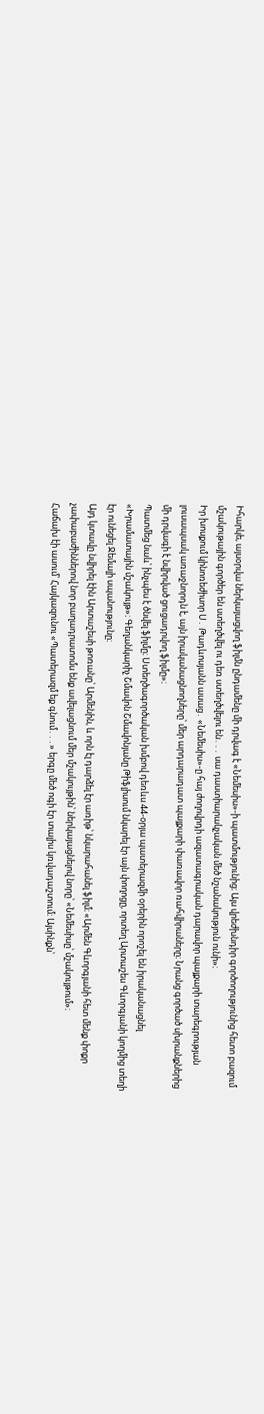Իհարկե, այսօրվա ներկայացվող ֆիլմն ընդամենը մի դրվագ է «Նեմեսիս»-ի պատմությունից։ Այս վրեժխնդիր գործողությունից հետո բազում մշակութային գործեր են ստեղծվել ու դեռ ստեղծվելու են․․․ սա դաստիարակչական մեծ նշանակություն ունի»։
Իր խոսքում կինոռեժիսոր Ս․ Թադևոսյանն ասաց․ «Նեմեսիս»-ը հայ ժողովրդի ազատագրական դարավոր պայքարի տարեգրության լուսապսակ առաջնորդն է, այն իրականացնողները՝ մեր արդարադատ պայքարի փառավոր ռահվիրաները։ Նրանց գործած սխրանքներից մի դրվագի է նվիրված ցուցադրվող ֆիլմը»։
Պատմեց նաև՝ ինչպես է ծնվել ֆիլմը։ Ստեղծագործական խմբով դեռևս 44-օրյա պատերազմի օրերին որոշել են իրականացնել «Խրամատային մշակույթ»։ Գեղանկարիչ Շմավոն Շմավոնյանը Թիֆլիսում նկարել էր այն փողոցը, որտեղ Արտաշես Գևորգյանի կողմից տեղի էր ունեցել Ջեմալի սպանությունը։
Այդ կտավը նվիրել էին Արտաշեսի թոռանը՝ Արմենին, և որն էլ դարձել էր առիթ՝ նկարահանել ֆիլմ։ «Արմեն Գևորգյանի հետ մենք փոքր չափաբաժիններով նոր բաղադրատոմս ենք ավելացնում մեր մշակույթին՝ ներկայացնելով նորը՝ «Նեմեսիսը՝ մշակույթում»։
Հաճախ էի ասում՝ Հայկազունու «Պատերազմ եք գնում․․․» երգը մեծ ոգի էր տալիս կռվադաշտում։ Այսինքն՝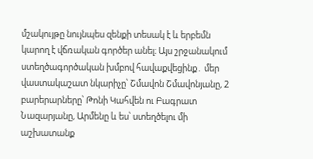մշակույթը նույնպես զենքի տեսակ է և երբեմն կարող է վճռական գործեր անել։ Այս շրջանակում ստեղծագործական խմբով հավաքվեցինք․ մեր վաստակաշատ նկարիչը՝ Շմավոն Շմավոնյանը, 2 բարերարները՝ Թոնի Կահվեն ու Բագրատ Նազարյանը, Արմենը և ես՝ ստեղծելու մի աշխատանք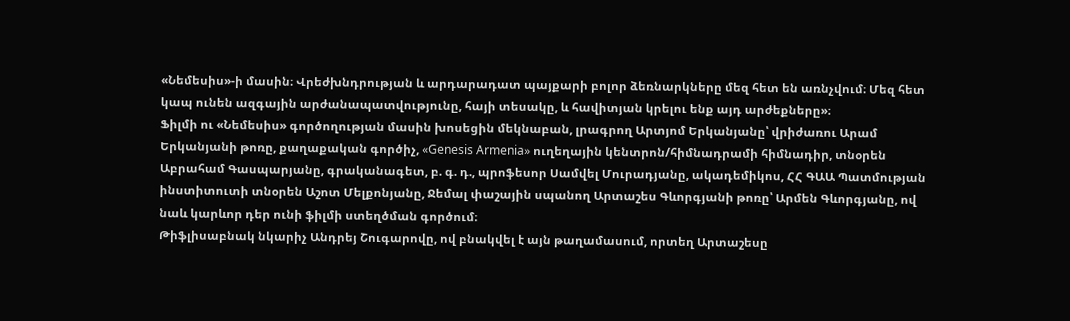«Նեմեսիս»-ի մասին։ Վրեժխնդրության և արդարադատ պայքարի բոլոր ձեռնարկները մեզ հետ են առնչվում։ Մեզ հետ կապ ունեն ազգային արժանապատվությունը, հայի տեսակը, և հավիտյան կրելու ենք այդ արժեքները»։
Ֆիլմի ու «Նեմեսիս» գործողության մասին խոսեցին մեկնաբան, լրագրող Արտյոմ Երկանյանը՝ վրիժառու Արամ Երկանյանի թոռը, քաղաքական գործիչ, «Genesis Armenia» ուղեղային կենտրոն/հիմնադրամի հիմնադիր, տնօրեն Աբրահամ Գասպարյանը, գրականագետ, բ. գ. դ., պրոֆեսոր Սամվել Մուրադյանը, ակադեմիկոս, ՀՀ ԳԱԱ Պատմության ինստիտուտի տնօրեն Աշոտ Մելքոնյանը, Ջեմալ փաշային սպանող Արտաշես Գևորգյանի թոռը՝ Արմեն Գևորգյանը, ով նաև կարևոր դեր ունի ֆիլմի ստեղծման գործում։
Թիֆլիսաբնակ նկարիչ Անդրեյ Շուգարովը, ով բնակվել է այն թաղամասում, որտեղ Արտաշեսը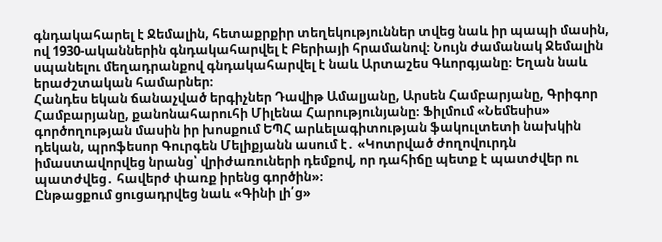գնդակահարել է Ջեմալին, հետաքրքիր տեղեկություններ տվեց նաև իր պապի մասին, ով 1930-ականներին գնդակահարվել է Բերիայի հրամանով։ Նույն ժամանակ Ջեմալին սպանելու մեղադրանքով գնդակահարվել է նաև Արտաշես Գևորգյանը։ Եղան նաև երաժշտական համարներ։
Հանդես եկան ճանաչված երգիչներ Դավիթ Ամալյանը, Արսեն Համբարյանը, Գրիգոր Համբարյանը, քանոնահարուհի Միլենա Հարությունյանը։ Ֆիլմում «Նեմեսիս» գործողության մասին իր խոսքում ԵՊՀ արևելագիտության ֆակուլտետի նախկին դեկան, պրոֆեսոր Գուրգեն Մելիքյանն ասում է․ «Կոտրված ժողովուրդն իմաստավորվեց նրանց՝ վրիժառուների դեմքով, որ դահիճը պետք է պատժվեր ու պատժվեց․ հավերժ փառք իրենց գործին»։
Ընթացքում ցուցադրվեց նաև «Գինի լի՛ց»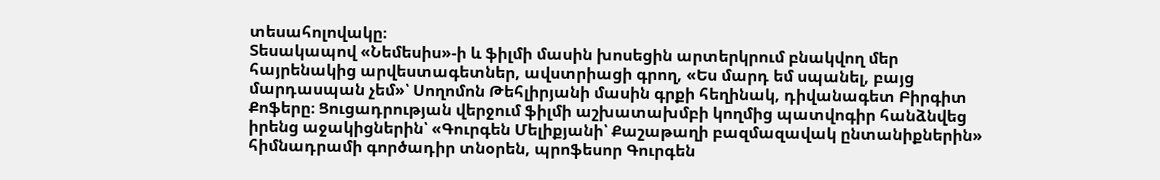տեսահոլովակը։
Տեսակապով «Նեմեսիս»-ի և ֆիլմի մասին խոսեցին արտերկրում բնակվող մեր հայրենակից արվեստագետներ, ավստրիացի գրող, «Ես մարդ եմ սպանել, բայց մարդասպան չեմ»՝ Սողոմոն Թեհլիրյանի մասին գրքի հեղինակ, դիվանագետ Բիրգիտ Քոֆերը։ Ցուցադրության վերջում ֆիլմի աշխատախմբի կողմից պատվոգիր հանձնվեց իրենց աջակիցներին՝ «Գուրգեն Մելիքյանի՝ Քաշաթաղի բազմազավակ ընտանիքներին» հիմնադրամի գործադիր տնօրեն, պրոֆեսոր Գուրգեն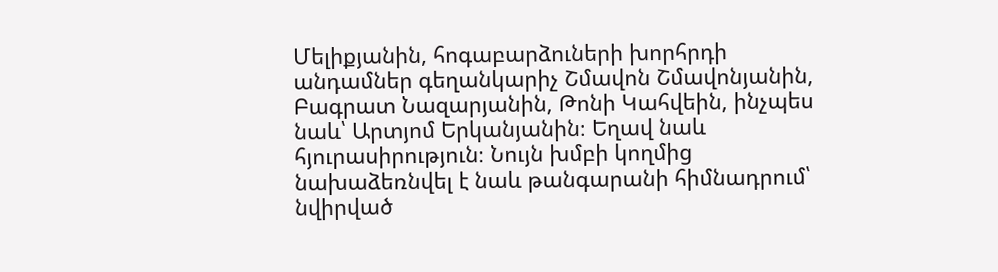Մելիքյանին, հոգաբարձուների խորհրդի անդամներ գեղանկարիչ Շմավոն Շմավոնյանին, Բագրատ Նազարյանին, Թոնի Կահվեին, ինչպես նաև՝ Արտյոմ Երկանյանին։ Եղավ նաև հյուրասիրություն։ Նույն խմբի կողմից նախաձեռնվել է նաև թանգարանի հիմնադրում՝ նվիրված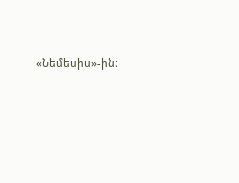«Նեմեսիս»-ին։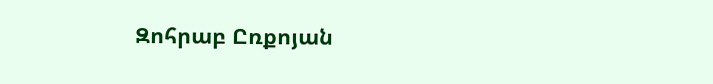Զոհրաբ Ըռքոյան